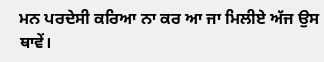ਮਨ ਪਰਦੇਸੀ ਕਰਿਆ ਨਾ ਕਰ ਆ ਜਾ ਮਿਲੀਏ ਅੱਜ ਉਸ ਥਾਵੇਂ।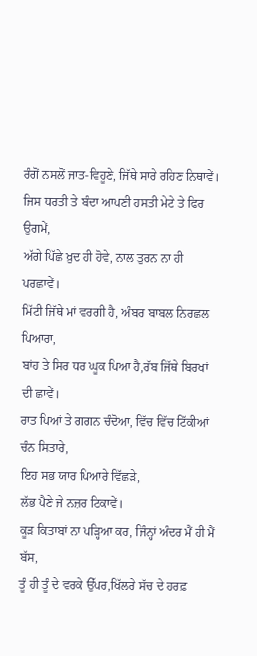ਰੰਗੋਂ ਨਸਲੋਂ ਜਾਤ-ਵਿਹੂਣੇ, ਜਿੱਥੇ ਸਾਰੇ ਰਹਿਣ ਨਿਥਾਵੇਂ।
ਜਿਸ ਧਰਤੀ ਤੇ ਬੰਦਾ ਆਪਣੀ ਹਸਤੀ ਮੇਟੇ ਤੇ ਫਿਰ ਉਗਮੇਂ,
ਅੱਗੇ ਪਿੱਛੇ ਖ਼ੁਦ ਹੀ ਹੋਵੇ, ਨਾਲ ਤੁਰਨ ਨਾ ਹੀ ਪਰਛਾਵੇਂ।
ਮਿੱਟੀ ਜਿੱਥੇ ਮਾਂ ਵਰਗੀ ਹੈ, ਅੰਬਰ ਬਾਬਲ ਨਿਰਛਲ ਪਿਆਰਾ,
ਬਾਂਹ ਤੇ ਸਿਰ ਧਰ ਘੂਕ ਪਿਆ ਹੈ,ਰੱਬ ਜਿੱਥੇ ਬਿਰਖਾਂ ਦੀ ਛਾਵੇਂ।
ਰਾਤ ਪਿਆਂ ਤੇ ਗਗਨ ਚੰਦੋਆ, ਵਿੱਚ ਵਿੱਚ ਟਿੱਕੀਆਂ ਚੰਨ ਸਿਤਾਰੇ,
ਇਹ ਸਭ ਯਾਰ ਪਿਆਰੇ ਵਿੱਛੜੇ,
ਲੱਭ ਪੈਣੇ ਜੇ ਨਜ਼ਰ ਟਿਕਾਵੇਂ।
ਕੂੜ ਕਿਤਾਬਾਂ ਨਾ ਪੜ੍ਹਿਆ ਕਰ, ਜਿੰਨ੍ਹਾਂ ਅੰਦਰ ਮੈਂ ਹੀ ਮੈਂ ਬੱਸ,
ਤੂੰ ਹੀ ਤੂੰ ਦੇ ਵਰਕੇ ਉੱਪਰ,ਖਿੱਲਰੇ ਸੱਚ ਦੇ ਹਰਫ਼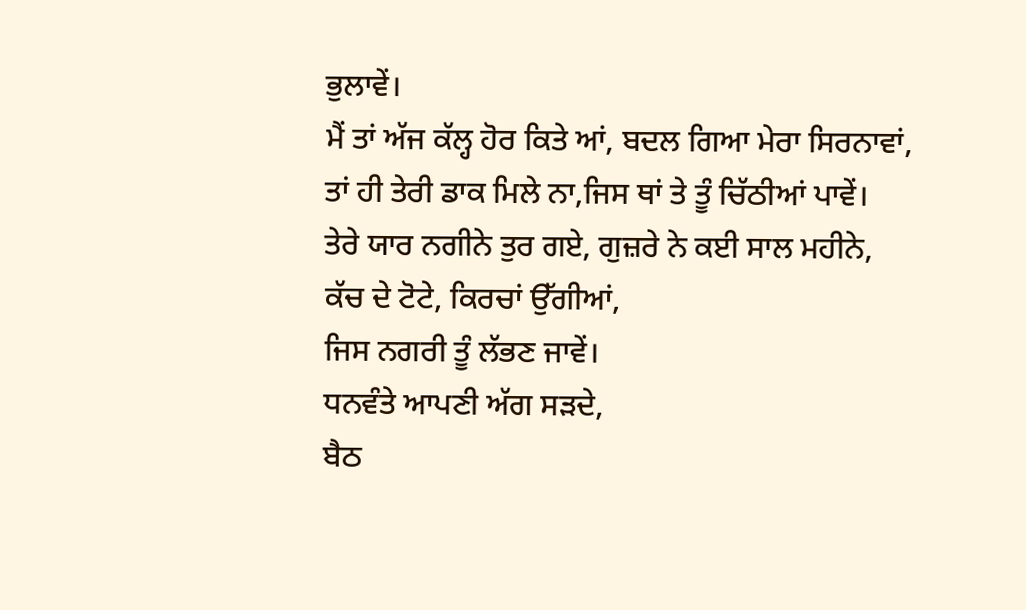ਭੁਲਾਵੇਂ।
ਮੈਂ ਤਾਂ ਅੱਜ ਕੱਲ੍ਹ ਹੋਰ ਕਿਤੇ ਆਂ, ਬਦਲ ਗਿਆ ਮੇਰਾ ਸਿਰਨਾਵਾਂ,
ਤਾਂ ਹੀ ਤੇਰੀ ਡਾਕ ਮਿਲੇ ਨਾ,ਜਿਸ ਥਾਂ ਤੇ ਤੂੰ ਚਿੱਠੀਆਂ ਪਾਵੇਂ।
ਤੇਰੇ ਯਾਰ ਨਗੀਨੇ ਤੁਰ ਗਏ, ਗੁਜ਼ਰੇ ਨੇ ਕਈ ਸਾਲ ਮਹੀਨੇ,
ਕੱਚ ਦੇ ਟੋਟੇ, ਕਿਰਚਾਂ ਉੱਗੀਆਂ,
ਜਿਸ ਨਗਰੀ ਤੂੰ ਲੱਭਣ ਜਾਵੇਂ।
ਧਨਵੰਤੇ ਆਪਣੀ ਅੱਗ ਸੜਦੇ,
ਬੈਠ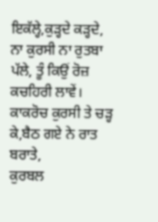ਇਕੱਲ੍ਹੇ,ਕੁੜ੍ਹਦੇ ਕੜ੍ਹਦੇ,
ਨਾ ਕੁਰਸੀ ਨਾ ਰੁਤਬਾ ਪੱਲੇ, ਤੂੰ ਕਿਉਂ ਰੋਜ਼ ਕਚਹਿਰੀ ਲਾਵੇਂ।
ਕਾਕਰੋਚ ਕੁਰਸੀ ਤੇ ਚੜ੍ਹ ਕੇ,ਬੈਠ ਗਏ ਨੇ ਰਾਤ ਬਰਾਤੇ,
ਕੁਰਬਲ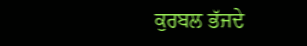ਕੁਰਬਲ ਭੱਜਦੇ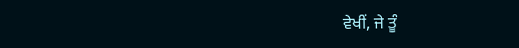ਵੇਖੀਂ, ਜੇ ਤੂੰ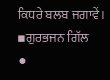ਕਿਧਰੇ ਬਲਬ ਜਗਾਵੇਂ।
▪ਗੁਰਭਜਨ ਗਿੱਲ
⚫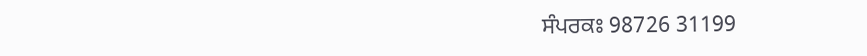ਸੰਪਰਕਃ 98726 31199